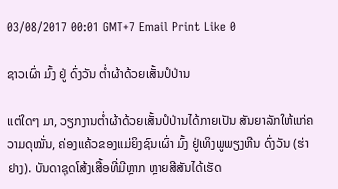03/08/2017 00:01 GMT+7 Email Print Like 0

ຊາວເຜົ່າ ມົ້ງ ຢູ່ ດົ່ງວັນ ຕ່ຳຜ້າດ້ວຍເສັ້ນປໍປ່ານ

ແຕ່ໃດໆ ມາ, ວຽກງານຕ່ຳຜ້າດ້ວຍເສັ້ນປໍປ່ານໄດ້ກາຍເປັນ ສັນຍາລັກໃຫ້ແກ່ຄວາມດຸໝັ່ນ, ຄ່ອງແຄ້ວຂອງແມ່ຍິງຊົນເຜົ່າ ມົ້ງ ຢູ່ເທິງພູພຽງຫີນ ດົ່ງວັນ (ຮ່າຢາງ). ບັນດາຊຸດໂສ້ງເສື້ອທີ່ມີຫຼາກ ຫຼາຍສີສັນໄດ້ເຮັດ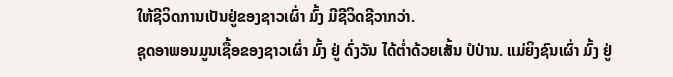ໃຫ້ຊີວິດການເປັນຢູ່ຂອງຊາວເຜົ່າ ມົ້ງ ມີຊີວິດຊີວາກວ່າ.
ຊຸດອາພອນມູນເຊື້ອຂອງຊາວເຜົ່າ ມົ້ງ ຢູ່ ດົ່ງວັນ ໄດ້ຕ່ຳດ້ວຍເສັ້ນ ປໍປ່ານ. ແມ່ຍິງຊົນເຜົ່າ ມົ້ງ ຢູ່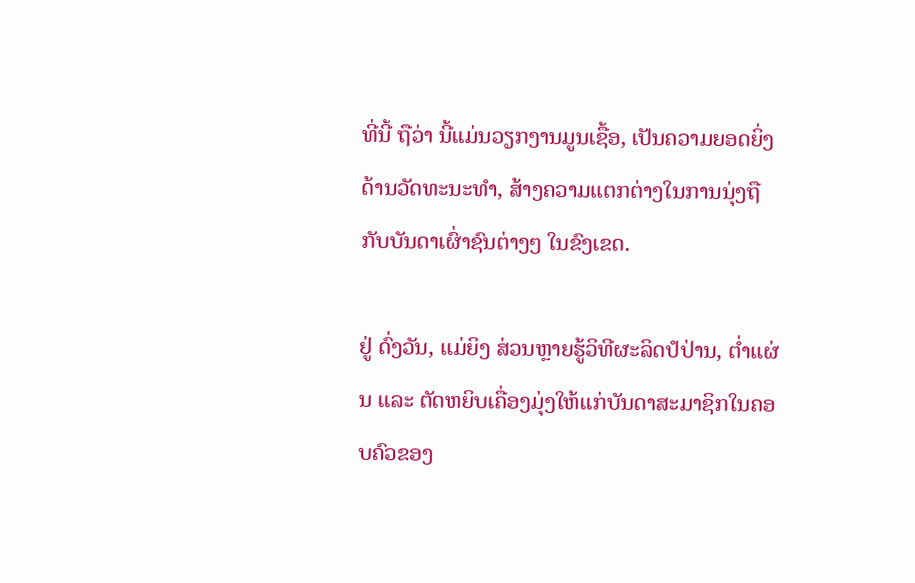ທີ່ນີ້ ຖືວ່າ ນີ້ແມ່ນວຽກງານມູນເຊື້ອ, ເປັນຄວາມຍອດຍິ່ງດ້ານວັດທະນະທຳ, ສ້າງຄວາມແຕກຕ່າງໃນການນຸ່ງຖືກັບບັນດາເຜົ່າຊົນຕ່າງໆ ໃນຂົງເຂດ.

ຢູ່ ດົ່ງວັນ, ແມ່ຍິງ ສ່ວນຫຼາຍຮູ້ວິທີຜະລິດປໍປ່ານ, ຕ່ຳແຜ່ນ ແລະ ຕັດຫຍິບເຄື່ອງມຸ່ງໃຫ້ແກ່ບັນດາສະມາຊິກໃນຄອບຄົວຂອງ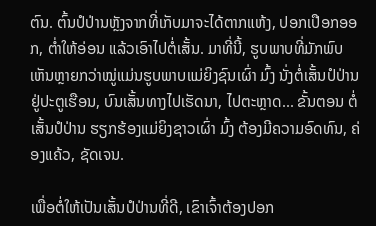ຕົນ. ຕົ້ນປໍປ່ານຫຼັງຈາກທີ່ເກັບມາຈະໄດ້ຕາກແຫ້ງ, ປອກເປືອກອອກ, ຕ່ຳໃຫ້ອ່ອນ ແລ້ວເອົາໄປຕໍ່ເສັ້ນ. ມາທີ່ນີ້, ຮູບພາບທີ່ມັກພົບເຫັນຫຼາຍກວ່າໝູ່ແມ່ນຮູບພາບແມ່ຍິງຊົນເຜົ່າ ມົ້ງ ນັ່ງຕໍ່ເສັ້ນປໍປ່ານຢູ່ປະຕູເຮືອນ, ບົນເສັ້ນທາງໄປເຮັດນາ, ໄປຕະຫຼາດ... ຂັ້ນຕອນ ຕໍ່ເສັ້ນປໍປ່ານ ຮຽກຮ້ອງແມ່ຍິງຊາວເຜົ່າ ມົ້ງ ຕ້ອງມີຄວາມອົດທົນ, ຄ່ອງແຄ້ວ, ຊັດເຈນ.

ເພື່ອຕໍ່ໃຫ້ເປັນເສັ້ນປໍປ່ານທີ່ດີ, ເຂົາເຈົ້າຕ້ອງປອກ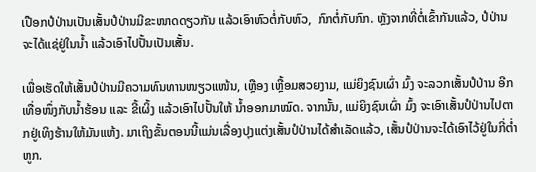ເປືອກປໍປ່ານເປັນເສັ້ນປໍປ່ານມີຂະໜາດດຽວກັນ ແລ້ວເອົາຫົວຕໍ່ກັບຫົວ,  ກົກຕໍ່ກັບກົກ. ຫຼັງຈາກທີ່ຕໍ່ເຂົ້າກັນແລ້ວ, ປໍປ່ານຈະໄດ້ແຊ່ຢູ່ໃນນ້ຳ ແລ້ວເອົາໄປປັ້ນເປັນເສັ້ນ.

ເພື່ອເຮັດໃຫ້ເສັ້ນປໍປ່ານມີຄວາມທົນທານໜຽວແໜ້ນ, ເຫຼືອງ ເຫຼື້ອມສວຍງາມ, ແມ່ຍິງຊົນເຜົ່າ ມົ້ງ ຈະລວກເສັ້ນປໍປ່ານ ອີກເທື່ອໜຶ່ງກັບນ້ຳຮ້ອນ ແລະ ຂີ້ເຜິ້ງ ແລ້ວເອົາໄປປັ້ນໃຫ້ ນ້ຳອອກມາໝົດ. ຈາກນັ້ນ, ແມ່ຍິງຊົນເຜົ່າ ມົ້ງ ຈະເອົາເສັ້ນປໍປ່ານໄປຕາກຢູ່ເທິງຮ້ານໃຫ້ມັນແຫ້ງ. ມາເຖິງຂັ້ນຕອນນີ້ແມ່ນເລື່ອງປຸງແຕ່ງເສັ້ນປໍປ່ານໄດ້ສຳເລັດແລ້ວ, ເສັ້ນປໍປ່ານຈະໄດ້ເອົາໄວ້ຢູ່ໃນກີ່ຕ່ຳຫູກ.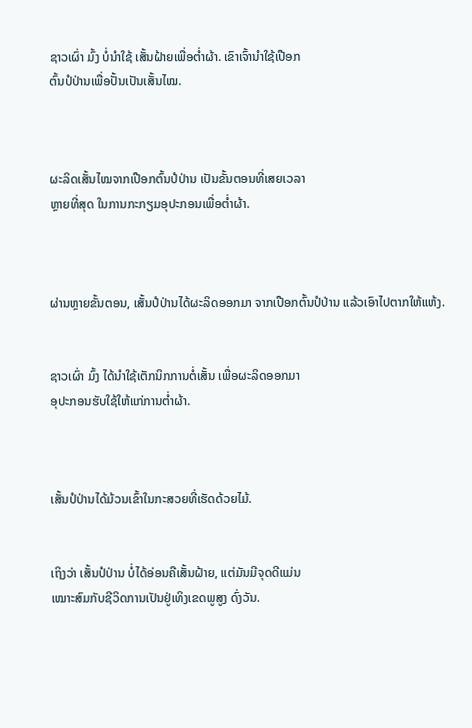ຊາວເຜົ່າ ມົ້ງ ບໍ່ນຳໃຊ້ ເສັ້ນຝ້າຍເພື່ອຕ່ຳຜ້າ. ເຂົາເຈົ້ານຳໃຊ້ເປືອກ
ຕົ້ນປໍປ່ານເພື່ອປັ້ນເປັນເສັ້ນໄໝ.



ຜະລິດເສັ້ນໄໝຈາກເປືອກຕົ້ນປໍປ່ານ ເປັນຂັ້ນຕອນທີ່ເສຍເວລາ
ຫຼາຍທີ່ສຸດ ໃນການກະກຽມອຸປະກອນເພື່ອຕ່ຳຜ້າ.



ຜ່ານຫຼາຍຂັ້ນຕອນ, ເສັ້ນປໍປ່ານໄດ້ຜະລິດອອກມາ ຈາກເປືອກຕົ້ນປໍປ່ານ ແລ້ວເອົາໄປຕາກໃຫ້ແຫ້ງ.


ຊາວເຜົ່າ ມົ້ງ ໄດ້ນຳໃຊ້ເຕັກນິກການຕໍ່ເສັ້ນ ເພື່ອຜະລິດອອກມາ
ອຸປະກອນຮັບໃຊ້ໃຫ້ແກ່ການຕ່ຳຜ້າ.



ເສັ້ນປໍປ່ານໄດ້ມ້ວນເຂົ້າໃນກະສວຍທີ່ເຮັດດ້ວຍໄມ້.


ເຖິງວ່າ ເສັ້ນປໍປ່ານ ບໍ່ໄດ້ອ່ອນຄືເສັ້ນຝ້າຍ, ແຕ່ມັນມີຈຸດດີແມ່ນ
ເໝາະສົມກັບຊີວິດການເປັນຢູ່ເທິງເຂດພູສູງ ດົ່ງວັນ.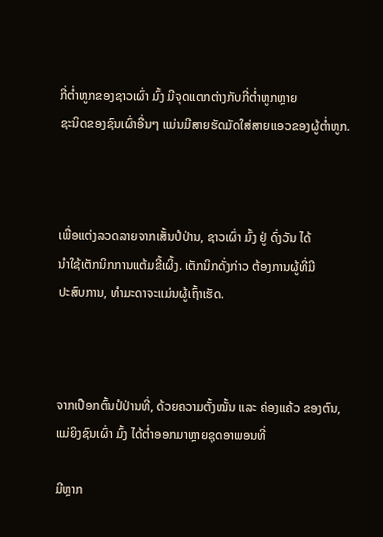ກີ່ຕ່ຳຫູກຂອງຊາວເຜົ່າ ມົ້ງ ມີຈຸດແຕກຕ່າງກັບກີ່ຕ່ຳຫູກຫຼາຍ
ຊະນິດຂອງຊົນເຜົ່າອື່ນໆ ແມ່ນມີສາຍຮັດມັດໃສ່ສາຍແອວຂອງຜູ້ຕ່ຳຫູກ.



ເພື່ອແຕ່ງລວດລາຍຈາກເສັ້ນປໍປ່ານ, ຊາວເຜົ່າ ມົ້ງ ຢູ່ ດົ່ງວັນ ໄດ້
ນຳໃຊ້ເຕັກນິກການແຕ້ມຂີ້ເຜິ້ງ. ເຕັກນິກດັ່ງກ່າວ ຕ້ອງການຜູ້ທີ່ມີ
ປະສົບການ, ທຳມະດາຈະແມ່ນຜູ້ເຖົ້າເຮັດ.



ຈາກເປືອກຕົ້ນປໍປ່ານທີ່, ດ້ວຍຄວາມຕັ້ງໝັ້ນ ແລະ ຄ່ອງແຄ້ວ ຂອງຕົນ,
ແມ່ຍິງຊົນເຜົ່າ ມົ້ງ ໄດ້ຕ່ຳອອກມາຫຼາຍຊຸດອາພອນທີ່

ມີຫຼາກ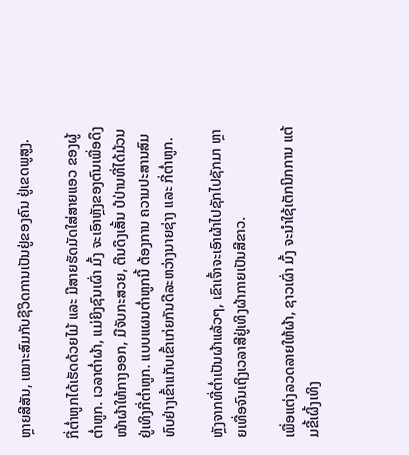ຫຼາຍສີສັນ, ເໝາະສົມກັບຊີວິດການເປັນຢູ່ຂອງຄົນ ຢູ່ເຂດພູສູງ.

ກີ່ຕ່ຳຫູກໄດ້ເຮັດດ້ວຍໄມ້ ແລະ ມີສາຍຮັດມັດໃສ່ສາຍແອວ ຂອງຜູ້ຕ່ຳຫູກ. ເວລາຕ່ຳຜ້າ, ແມ່ຍິງຊົນເຜົ່າ ມົ້ງ ຈະເອົາຫຼັງຂອງຕົນເພື່ອດຶງໜ້າຜ້າໃຫ້ກາງອອກ, ມືຈັບກະສວຍ, ຕີນດຶງເສັ້ນ ປໍປ່ານທີ່ໄດ້ມ້ວນຢູ່ເທິງກີ່ຕ່ຳຫູກ. ແບບແຜນຕ່ຳຫູກນີ້ ຕ້ອງການ ຄວາມປະສານສົມທົບຢ່າງເຂົ້າແກັບເຂົ້າເກ່ຍກັນດີລະຫວ່າງນາຍຊ່າງ ແລະ ກີ່ຕ່ຳຫູກ.

ຫຼັງຈາກທີ່ຕ່ຳເປັນຜ້າແລ້ວໆ, ເຂົາເຈົ້າຈະເອົາຜ້າໄປຊັກໄປຊັກມາ ຫຼາຍເທື່ອຈົນເຖິງເວລາສີຢູ່ເທິງຜ້າກາຍເປັນສີຂາວ.

ເພື່ອແຕ່ງລວດລາຍໃຫ້ຜ້າ, ຊາວເຜົ່າ ມົ້ງ ຈະນຳໃຊ້ເຕັກນິກການ ແຕ້ມຂີ້ເຜິ້ງເທິງ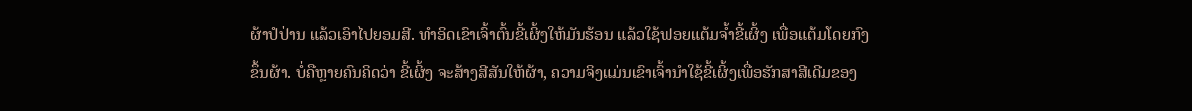ຜ້າປໍປ່ານ ແລ້ວເອົາໄປຍອມສີ. ທຳອິດເຂົາເຈົ້າຕົ້ນຂີ້ເຜິ້ງໃຫ້ມັນຮ້ອນ ແລ້ວໃຊ້ຟອຍແຕ້ມຈ້ຳຂີ້ເຜິ້ງ ເພື່ອແຕ້ມໂດຍກົງຂຶ້ນຜ້າ. ບໍ່ຄືຫຼາຍຄົນຄິດວ່າ ຂີ້ເຜິ້ງ ຈະສ້າງສີສັນໃຫ້ຜ້າ, ຄວາມຈິງແມ່ນເຂົາເຈົ້ານຳໃຊ້ຂີ້ເຜິ້ງເພື່ອຮັກສາສີເດີມຂອງ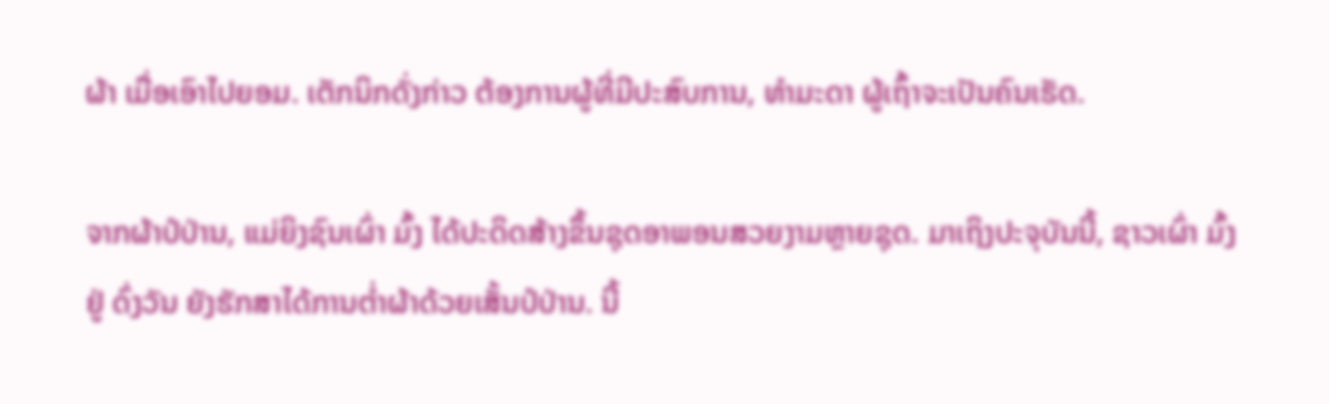ຜ້າ ເມື່ອເອົາໄປຍອມ. ເຕັກນິກດັ່ງກ່າວ ຕ້ອງການຜູ້ທີ່ມີປະສົບການ, ທຳມະດາ ຜູ້ເຖົ້າຈະເປັນຄົນເຮັດ.

ຈາກຜ້າປໍປ່ານ, ແມ່ຍິງຊົນເຜົ່າ ມົ້ງ ໄດ້ປະດິດສ້າງຂຶ້ນຊຸດອາພອນສວຍງາມຫຼາຍຊຸດ. ມາເຖິງປະຈຸບັນນີ້, ຊາວເຜົ່າ ມົ້ງ ຢູ່ ດົ່ງວັນ ຍັງຮັກສາໄດ້ການຕ່ຳຜ້າດ້ວຍເສັ້ນປໍປ່ານ. ນີ້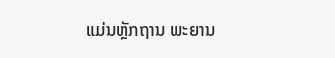ແມ່ນຫຼັກຖານ ພະຍານ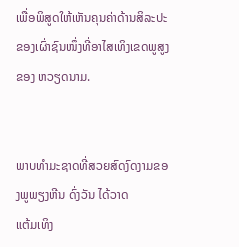ເພື່ອພິສູດໃຫ້ເຫັນຄຸນຄ່າດ້ານສິລະປະຂອງເຜົ່າຊົນໜຶ່ງທີ່ອາໄສເທິງເຂດພູສູງຂອງ ຫວຽດນາມ.


ພາບທຳມະຊາດທີ່ສວຍສົດງົດງາມຂອງພູພຽງຫີນ ດົ່ງວັນ ໄດ້ວາດ
ແຕ້ມເທິງ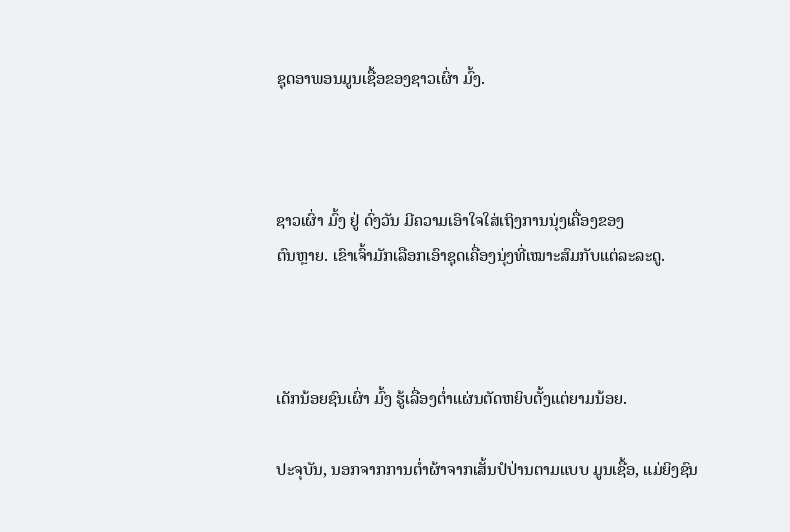ຊຸດອາພອນມູນເຊື້ອຂອງຊາວເຜົ່າ ມົ້ງ.



ຊາວເຜົ່າ ມົ້ງ ຢູ່ ດົ່ງວັນ ມີຄວາມເອົາໃຈໃສ່ເຖິງການນຸ່ງເຄື່ອງຂອງ
ຕົນຫຼາຍ. ເຂົາເຈົ້າມັກເລືອກເອົາຊຸດເຄື່ອງນຸ່ງທີ່ເໝາະສົມກັບແຕ່ລະລະດູ.



ເດັກນ້ອຍຊົນເຜົ່າ ມົ້ງ ຮູ້ເລື່ອງຕ່ຳແຜ່ນຕັດຫຍິບຕັ້ງແຕ່ຍາມນ້ອຍ.

ປະຈຸບັນ, ນອກຈາກການຕ່ຳຜ້າຈາກເສັ້ນປໍປ່ານຕາມແບບ ມູນເຊື້ອ, ແມ່ຍິງຊົນ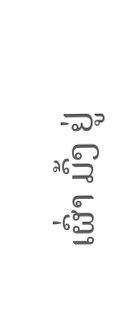ເຜົ່າ ມົ້ງ ຢູ່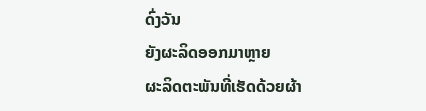ດົ່ງວັນ
ຍັງຜະລິດອອກມາຫຼາຍ
ຜະລິດຕະພັນທີ່ເຮັດດ້ວຍຜ້າ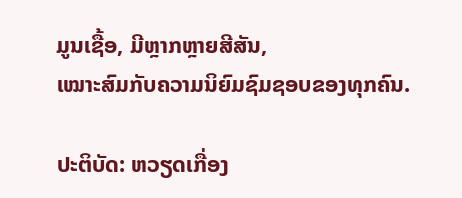ມູນເຊື້ອ, ມີຫຼາກຫຼາຍສີສັນ,
ເໝາະສົມກັບຄວາມນິຍົມຊົມຊອບຂອງທຸກຄົນ.

ປະຕິບັດ: ຫວຽດເກື່ອງ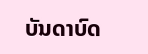ບັນດາບົດ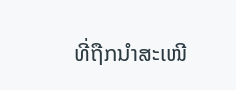ທີ່ຖືກນຳສະເໜີ